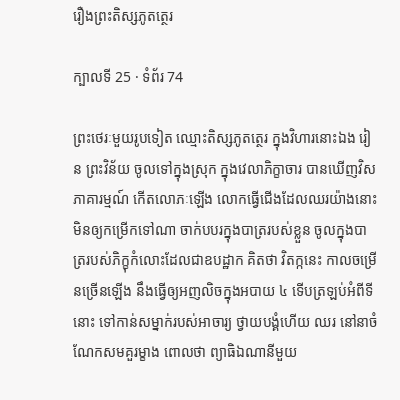រឿងព្រះតិស្សភូតត្ថេរ

ក្បាលទី 25 · ទំព័រ 74

ព្រះថេរៈមួយរូបទៀត ឈ្មោះតិស្សភូតត្ថេរ ក្នុងវិហារនោះឯង រៀន ព្រះវិន័យ ចូលទៅក្នុងស្រុក ក្នុងវេលាភិក្ខាចារ បានឃើញវិសភាគារម្មណ៍ កើតលោភៈឡើង លោកធ្វើជើងដែលឈរយ៉ាងនោះមិនឲ្យកម្រើកទៅណា ចាក់បបរក្នុងបាត្ររបស់ខ្លួន ចូលក្នុងបាត្ររបស់ភិក្ខុកំលោះដែលជាឧបដ្ឋាក គិតថា វិតក្កនេះ កាលចម្រើនច្រើនឡើង នឹងធ្វើឲ្យអញលិចក្នុងអបាយ ៤ ទើបត្រឡប់អំពីទីនោះ ទៅកាន់សម្នាក់របស់អាចារ្យ ថ្វាយបង្គំហើយ ឈរ នៅនាចំណែកសមគួរម្ខាង ពោលថា ព្យាធិឯណានីមួយ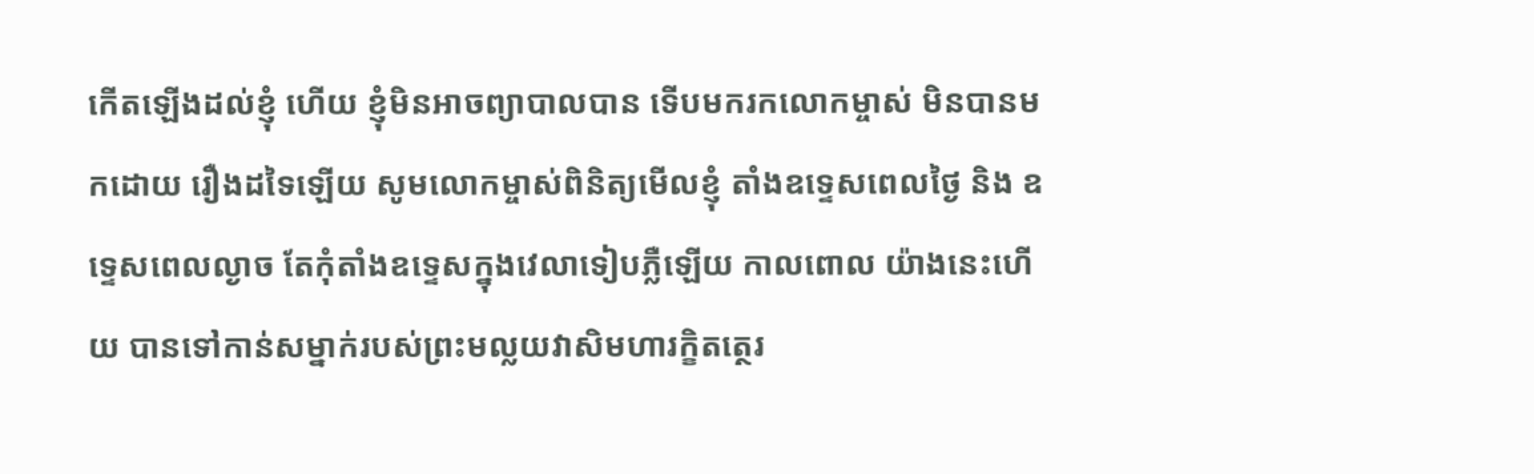កើតឡើងដល់ខ្ញុំ ហើយ ខ្ញុំមិនអាចព្យាបាលបាន ទើបមករកលោកម្ចាស់ មិនបានមកដោយ រឿងដទៃឡើយ សូមលោកម្ចាស់ពិនិត្យមើលខ្ញុំ តាំងឧទ្ទេសពេលថ្ងៃ និង ឧទ្ទេសពេលល្ងាច តែកុំតាំងឧទ្ទេសក្នុងវេលាទៀបភ្លឺឡើយ កាលពោល យ៉ាងនេះហើយ បានទៅកាន់សម្នាក់របស់ព្រះមល្លយវាសិមហារក្ខិតត្ថេរ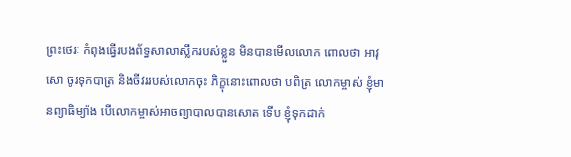ព្រះថេរៈ កំពុងធ្វើរបងព័ទ្ធសាលាស្លឹករបស់ខ្លួន មិនបានមើលលោក ពោលថា អាវុសោ ចូរទុកបាត្រ និងចីវររបស់លោកចុះ ភិក្ខុនោះពោលថា បពិត្រ លោកម្ចាស់ ខ្ញុំមានព្យាធិម្យ៉ាង បើលោកម្ចាស់អាចព្យាបាលបានសោត ទើប ខ្ញុំទុកដាក់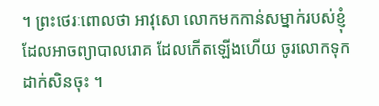។ ព្រះថេរៈពោលថា អាវុសោ លោកមកកាន់សម្នាក់របស់ខ្ញុំ ដែលអាចព្យាបាលរោគ ដែលកើតឡើងហើយ ចូរលោកទុកដាក់សិនចុះ ។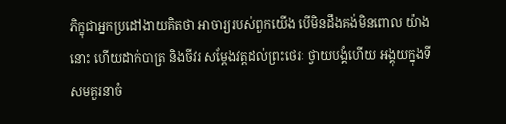ភិក្ខុជាអ្នកប្រដៅងាយគិតថា អាចារ្យរបស់ពួកយើង បើមិនដឹងគង់មិនពោល យ៉ាងនោះ ហើយដាក់បាត្រ និងចីវរ សម្តែងវត្តដល់ព្រះថេរៈ ថ្វាយបង្គំហើយ អង្គុយក្នុងទីសមគួរនាចំ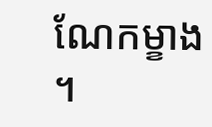ណែកម្ខាង ។